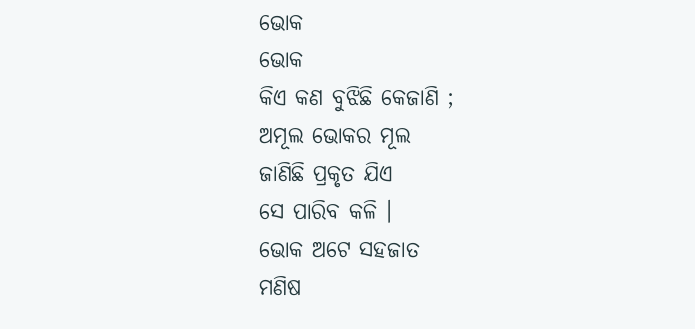ଭୋକ
ଭୋକ
କିଏ କଣ ବୁଝିଛି କେଜାଣି ;
ଅମୂଲ ଭୋକର ମୂଲ
ଜାଣିଛି ପ୍ରକୃତ ଯିଏ
ସେ ପାରିବ କଳି ।
ଭୋକ ଅଟେ ସହଜାତ
ମଣିଷ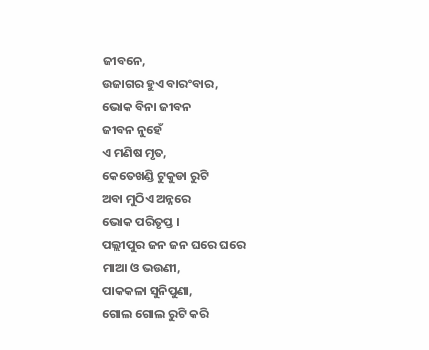ଜୀବନେ,
ଉଜାଗର ହୁଏ ବାରଂବାର,
ଭୋକ ବିନା ଜୀବନ
ଜୀବନ ନୁହେଁ
ଏ ମଣିଷ ମୃତ,
କେତେଖଣ୍ଡି ଟୁକୁଡା ରୁଟି
ଅବା ମୁଠିଏ ଅନ୍ନରେ
ଭୋକ ପରିତୃପ୍ତ ।
ପଲ୍ଲୀପୁର ଜନ ଜନ ଘରେ ଘରେ
ମାଆ ଓ ଭଉଣୀ,
ପାକକଳା ସୁନିପୁଣା,
ଗୋଲ ଗୋଲ ରୁଟି କରି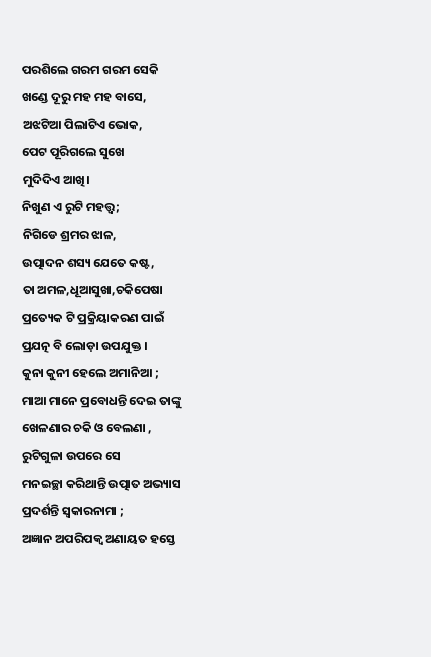ପରଶିଲେ ଗରମ ଗରମ ସେକି
ଖଣ୍ଡେ ଦୂରୁ ମହ ମହ ବାସେ,
ଅଝଟିଆ ପିଲାଟିଏ ଭୋକ,
ପେଟ ପୂରିଗଲେ ସୁଖେ
ମୁଦିଦିଏ ଆଖି।
ନିଖୁଣ ଏ ରୁଟି ମହତ୍ତ୍ଵ;
ନିଗିଡେ ଶ୍ରମର ଝାଳ,
ଉତ୍ପାଦନ ଶସ୍ୟ ଯେତେ କଷ୍ଟ,
ତା ଅମଳ,ଧୂଆସୁଖା,ଚକିପେଷା
ପ୍ରତ୍ୟେକ ଟି ପ୍ରକ୍ରିୟାକରଣ ପାଇଁ
ପ୍ରଯତ୍ନ ବି ଲୋଡ଼ା ଉପଯୁକ୍ତ ।
କୁନା କୁନୀ ହେଲେ ଅମାନିଆ ;
ମାଆ ମାନେ ପ୍ରବୋଧନ୍ତି ଦେଇ ତାଙ୍କୁ
ଖେଳଣାର ଚକି ଓ ବେଲଣା ,
ରୁଟିଗୁଳା ଉପରେ ସେ
ମନଇଚ୍ଛା କରିଥାନ୍ତି ଉତ୍ପାତ ଅଭ୍ୟାସ
ପ୍ରଦର୍ଶନ୍ତି ସ୍ୱକାରନାମା ;
ଅଜ୍ଞାନ ଅପରିପକ୍ୱ ଅଣାୟତ ହସ୍ତେ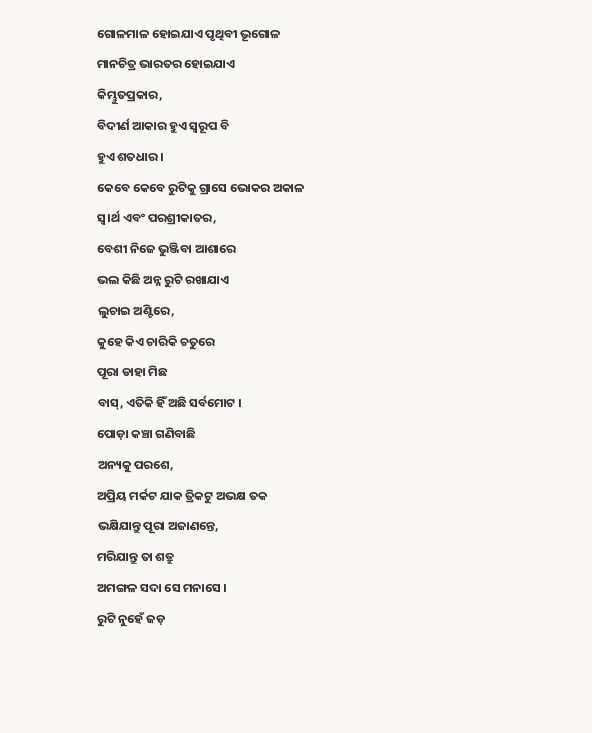ଗୋଳମାଳ ହୋଇଯାଏ ପୃଥିବୀ ଭୂଗୋଳ
ମାନଚିତ୍ର ଭାରତର ହୋଇଯାଏ
କିମ୍ଭୁତପ୍ରକାର,
ବିଦୀର୍ଣ ଆକାର ହୁଏ ସ୍ୱରୂପ ବି
ହୁଏ ଶତଧାର ।
କେବେ କେବେ ରୁଟିକୁ ଗ୍ରାସେ ଭୋକର ଅକାଳ
ସ୍ୱ।ର୍ଥ ଏବଂ ପରଶ୍ରୀକାତର,
ବେଶୀ ନିଜେ ଭୁଞ୍ଜିବା ଆଶାରେ
ଭଲ କିଛି ଅନ୍ନ ରୁଟି ରଖାଯାଏ
ଲୁଚାଇ ଅଣ୍ଟିରେ,
କୁହେ କିଏ ଚାରିକି ଚତୁରେ
ପୂରା ଡାହା ମିଛ
ବାସ୍, ଏତିକି ହିଁ ଅଛି ସର୍ବମୋଟ ।
ପୋଡ଼ା କଞ୍ଚା ଗଣିବାଛି
ଅନ୍ୟକୁ ପରଶେ,
ଅପ୍ରିୟ ମର୍କଟ ଯାକ ତ୍ରିକଟୁ ଅଭକ୍ଷ ତକ
ଭକ୍ଷିଯାନ୍ତୁ ପୂରା ଅଜାଣନ୍ତେ,
ମରିଯାନ୍ତୁ ତା ଶତ୍ରୁ
ଅମଙ୍ଗଳ ସଦା ସେ ମନାସେ ।
ରୁଟି ନୁହେଁ ଜଡ଼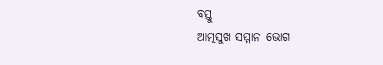ବସ୍ତୁ
ଆତ୍ମସୁଖ ସମ୍ମାନ ଭୋଗ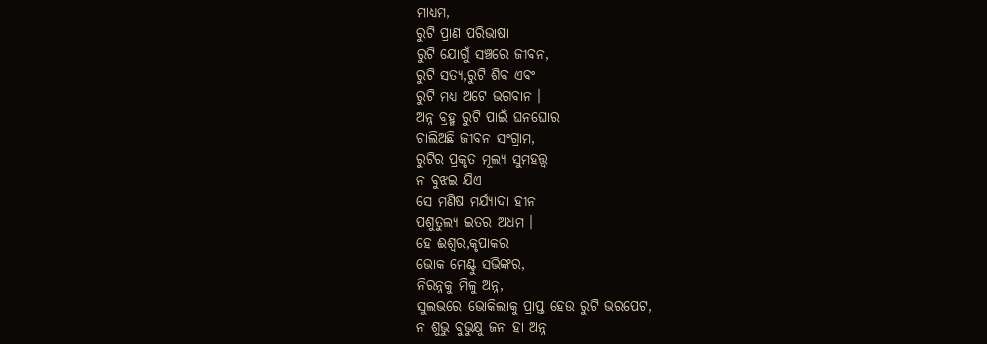ମାଧ୍ୟମ,
ରୁଟି ପ୍ରାଣ ପରିଭାଷା
ରୁଟି ଯୋଗୁଁ ସଞ୍ଚରେ ଜୀବନ,
ରୁଟି ସତ୍ୟ,ରୁଟି ଶିବ ଏବଂ
ରୁଟି ମଧ୍ୟ ଅଟେ ଭଗବାନ ।
ଅନ୍ନ ବ୍ରହ୍ମ ରୁଟି ପାଇଁ ଘନଘୋର
ଚାଲିଅଛି ଜୀବନ ସଂଗ୍ରାମ,
ରୁଟିର ପ୍ରକୃତ ମୂଲ୍ୟ ସୁମହତ୍ତ୍ୱ
ନ ବୁଝଇ ଯିଏ
ସେ ମଣିଷ ମର୍ଯ୍ୟାଦା ହୀନ
ପଶୁତୁଲ୍ୟ ଇତର ଅଧମ ।
ହେ ଈଶ୍ୱର,କୃପାକର
ଭୋକ ମେଣ୍ଟୁ ସଭିଙ୍କର,
ନିରନ୍ନକୁ ମିଳୁ ଅନ୍ନ,
ସୁଲଭରେ ଭୋକିଲାକୁ ପ୍ରାପ୍ତ ହେଉ ରୁଟି ଭରପେଟ,
ନ ଶୁଭୁ ବୁଭୁକ୍ଷୁ ଜନ ହା ଅନ୍ନ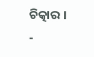ଚିତ୍କାର ।
-